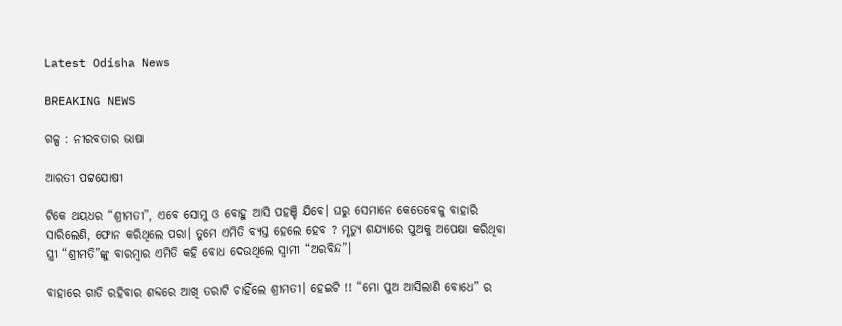Latest Odisha News

BREAKING NEWS

ଗଳ୍ପ : ନୀରବତାର ଭାଷା

ଆରତୀ ପଟ୍ଟଯୋଷୀ

ଟିକେ ଥୟଧର “ଶ୍ରୀମତୀ”, ଏବେ ସୋମୁ ଓ ବୋହୁ ଆସି ପହଞ୍ଚି ଯିବେ। ଘରୁ ସେମାନେ କେତେବେଳୁ ବାହାରି ସାରିଲେଣି, ଫୋନ କରିଥିଲେ ପରା। ତୁମେ ଏମିତି ବ୍ୟସ୍ତ ହେଲେ ହେବ ? ମୃତ୍ୟୁ ଶଯ୍ୟାରେ ପୁଅକୁ ଅପେକ୍ଷା କରିଥିବା ସ୍ତ୍ରୀ “ଶ୍ରୀମତି”ଙ୍କୁ ବାରମ୍ବାର ଏମିତି କହି ବୋଧ ଦେଉଥିଲେ ସ୍ୱାମୀ “ଅରବିନ୍ଦ”।

ବାହାରେ ଗାଡି ରହିବାର ଶବ୍ଦରେ ଆଖି ତରାଟି ଚାହିଁଲେ ଶ୍ରୀମତୀ। ହେଇଟି !! “ମୋ ପୁଅ ଆସିଲାଣି ବୋଧେ” ର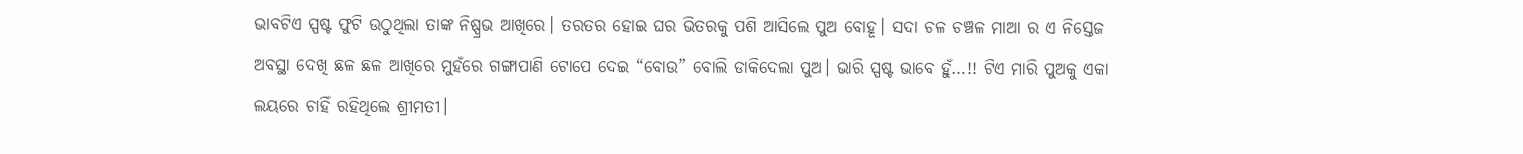ଭାବଟିଏ ସ୍ପଷ୍ଟ ଫୁଟି ଉଠୁଥିଲା ତାଙ୍କ ନିଷ୍ପ୍ରଭ ଆଖିରେ। ତରତର ହୋଇ ଘର ଭିତରକୁ ପଶି ଆସିଲେ ପୁଅ ବୋହୂ। ସଦା ଚଳ ଚଞ୍ଚଳ ମାଆ ର ଏ ନିସ୍ତେଜ ଅବସ୍ଥା ଦେଖି ଛଳ ଛଳ ଆଖିରେ ମୁହଁରେ ଗଙ୍ଗାପାଣି ଟୋପେ ଦେଇ “ବୋଉ” ବୋଲି ଡାକିଦେଲା ପୁଅ। ଭାରି ସ୍ପଷ୍ଟ ଭାବେ ହୁଁ…!! ଟିଏ ମାରି ପୁଅକୁ ଏକା ଲୟରେ ଚାହିଁ ରହିଥିଲେ ଶ୍ରୀମତୀ।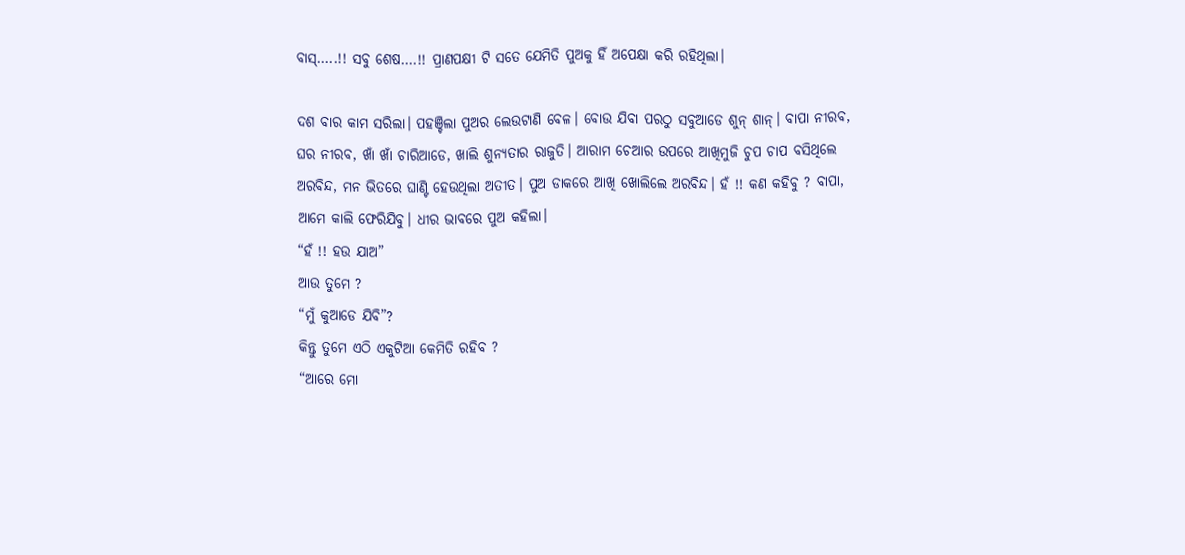ବାସ୍…..!! ସବୁ ଶେଷ….!! ପ୍ରାଣପକ୍ଷୀ ଟି ସତେ ଯେମିତି ପୁଅକୁ ହିଁ ଅପେକ୍ଷା କରି ରହିଥିଲା।

ଦଶ ବାର କାମ ସରିଲା। ପହଞ୍ଚିଲା ପୁଅର ଲେଉଟାଣି ବେଳ। ବୋଉ ଯିବା ପରଠୁ ସବୁଆଡେ ଶୁନ୍ ଶାନ୍। ବାପା ନୀରବ, ଘର ନୀରବ, ଖାଁ ଖାଁ ଚାରିଆଡେ, ଖାଲି ଶୁନ୍ୟତାର ରାଜୁତି। ଆରାମ ଚେଆର ଉପରେ ଆଖିମୁଜି ଚୁପ ଚାପ ବସିଥିଲେ ଅରବିନ୍ଦ, ମନ ଭିତରେ ଘାଣ୍ଟି ହେଉଥିଲା ଅତୀତ। ପୁଅ ଡାକରେ ଆଖି ଖୋଲିଲେ ଅରବିନ୍ଦ। ହଁ !! କଣ କହିବୁ ? ବାପା, ଆମେ କାଲି ଫେରିଯିବୁ। ଧୀର ଭାବରେ ପୁଅ କହିଲା।
“ହଁ !! ହଉ ଯାଅ”
ଆଉ ତୁମେ ?
“ମୁଁ କୁଆଡେ ଯିବି”?
କିନ୍ତୁ ତୁମେ ଏଠି ଏକୁଟିଆ କେମିତି ରହିବ ?
“ଆରେ ମୋ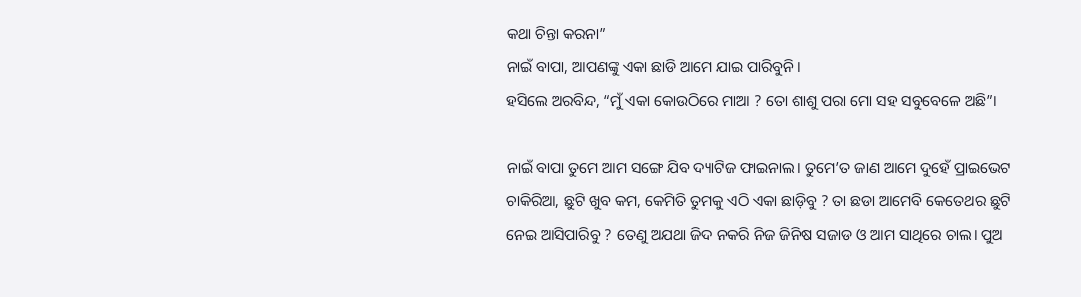କଥା ଚିନ୍ତା କରନା”
ନାଇଁ ବାପା, ଆପଣଙ୍କୁ ଏକା ଛାଡି ଆମେ ଯାଇ ପାରିବୁନି।
ହସିଲେ ଅରବିନ୍ଦ, “ମୁଁ ଏକା କୋଉଠିରେ ମାଆ ? ତୋ ଶାଶୁ ପରା ମୋ ସହ ସବୁବେଳେ ଅଛି”।

ନାଇଁ ବାପା ତୁମେ ଆମ ସଙ୍ଗେ ଯିବ ଦ୍ୟାଟିଜ ଫାଇନାଲ। ତୁମେ’ତ ଜାଣ ଆମେ ଦୁହେଁ ପ୍ରାଇଭେଟ ଚାକିରିଆ, ଛୁଟି ଖୁବ କମ, କେମିତି ତୁମକୁ ଏଠି ଏକା ଛାଡ଼ିବୁ ? ତା ଛଡା ଆମେବି କେତେଥର ଛୁଟି ନେଇ ଆସିପାରିବୁ ? ତେଣୁ ଅଯଥା ଜିଦ ନକରି ନିଜ ଜିନିଷ ସଜାଡ ଓ ଆମ ସାଥିରେ ଚାଲ। ପୁଅ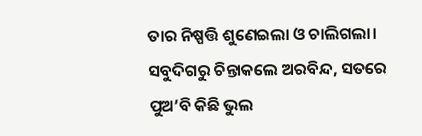ତାର ନିଷ୍ପତ୍ତି ଶୁଣେଇଲା ଓ ଚାଲିଗଲା। ସବୁଦିଗରୁ ଚିନ୍ତାକଲେ ଅରବିନ୍ଦ, ସତରେ ପୁଅ’ବି କିଛି ଭୁଲ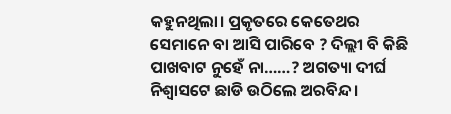କହୁନଥିଲା। ପ୍ରକୃତରେ କେତେଥର ସେମାନେ ବା ଆସି ପାରିବେ ? ଦିଲ୍ଲୀ ବି କିଛି ପାଖବାଟ ନୁହେଁ ନା……? ଅଗତ୍ୟା ଦୀର୍ଘ ନିଶ୍ଵାସଟେ ଛାଡି ଉଠିଲେ ଅରବିନ୍ଦ।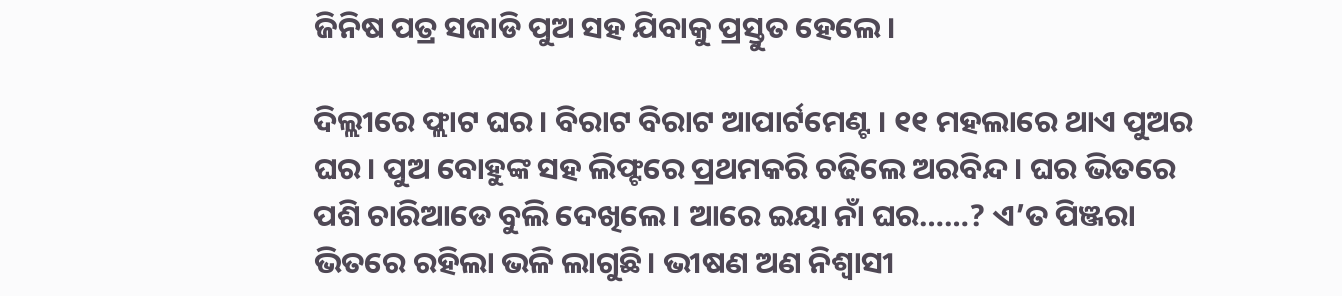ଜିନିଷ ପତ୍ର ସଜାଡି ପୁଅ ସହ ଯିବାକୁ ପ୍ରସ୍ତୁତ ହେଲେ।

ଦିଲ୍ଲୀରେ ଫ୍ଲାଟ ଘର। ବିରାଟ ବିରାଟ ଆପାର୍ଟମେଣ୍ଟ । ୧୧ ମହଲାରେ ଥାଏ ପୁଅର ଘର। ପୁଅ ବୋହୁଙ୍କ ସହ ଲିଫ୍ଟରେ ପ୍ରଥମକରି ଚଢିଲେ ଅରବିନ୍ଦ। ଘର ଭିତରେ ପଶି ଚାରିଆଡେ ବୁଲି ଦେଖିଲେ। ଆରେ ଇୟା ନାଁ ଘର……? ଏ’ତ ପିଞ୍ଜରା ଭିତରେ ରହିଲା ଭଳି ଲାଗୁଛି। ଭୀଷଣ ଅଣ ନିଶ୍ୱାସୀ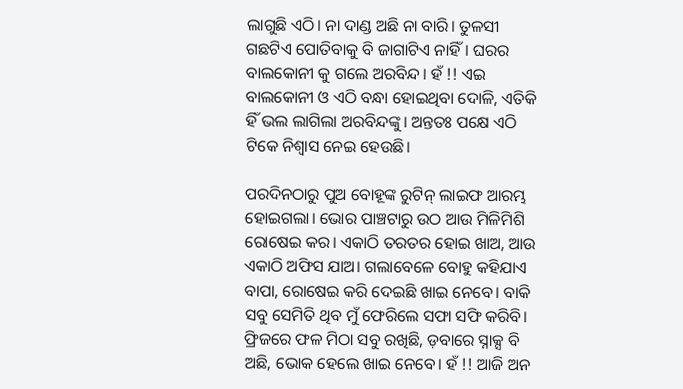ଲାଗୁଛି ଏଠି। ନା ଦାଣ୍ଡ ଅଛି ନା ବାରି। ତୁଳସୀ ଗଛଟିଏ ପୋତିବାକୁ ବି ଜାଗାଟିଏ ନାହିଁ। ଘରର ବାଲକୋନୀ କୁ ଗଲେ ଅରବିନ୍ଦ। ହଁ !! ଏଇ ବାଲକୋନୀ ଓ ଏଠି ବନ୍ଧା ହୋଇଥିବା ଦୋଳି, ଏତିକି ହିଁ ଭଲ ଲାଗିଲା ଅରବିନ୍ଦଙ୍କୁ। ଅନ୍ତତଃ ପକ୍ଷେ ଏଠି ଟିକେ ନିଶ୍ୱାସ ନେଇ ହେଉଛି।

ପରଦିନଠାରୁ ପୁଅ ବୋହୂଙ୍କ ରୁଟିନ୍ ଲାଇଫ ଆରମ୍ଭ ହୋଇଗଲା। ଭୋର ପାଞ୍ଚଟାରୁ ଉଠ ଆଉ ମିଳିମିଶି ରୋଷେଇ କର। ଏକାଠି ତରତର ହୋଇ ଖାଅ, ଆଉ ଏକାଠି ଅଫିସ ଯାଅ। ଗଲାବେଳେ ବୋହୁ କହିଯାଏ ବାପା, ରୋଷେଇ କରି ଦେଇଛି ଖାଇ ନେବେ। ବାକି ସବୁ ସେମିତି ଥିବ ମୁଁ ଫେରିଲେ ସଫା ସଫି କରିବି। ଫ୍ରିଜରେ ଫଳ ମିଠା ସବୁ ରଖିଛି, ଡ଼ବାରେ ସ୍ନାକ୍ସ ବି ଅଛି, ଭୋକ ହେଲେ ଖାଇ ନେବେ। ହଁ !! ଆଜି ଅନ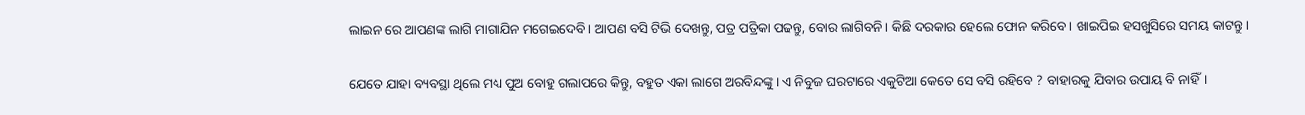ଲାଇନ ରେ ଆପଣଙ୍କ ଲାଗି ମାଗାଯିନ ମଗେଇଦେବି। ଆପଣ ବସି ଟିଭି ଦେଖନ୍ତୁ, ପତ୍ର ପତ୍ରିକା ପଢନ୍ତୁ, ବୋର ଲାଗିବନି। କିଛି ଦରକାର ହେଲେ ଫୋନ କରିବେ। ଖାଇପିଇ ହସଖୁସିରେ ସମୟ କାଟନ୍ତୁ।

ଯେତେ ଯାହା ବ୍ୟବସ୍ଥା ଥିଲେ ମଧ୍ୟ ପୁଅ ବୋହୁ ଗଲାପରେ କିନ୍ତୁ, ବହୁତ ଏକା ଲାଗେ ଅରବିନ୍ଦଙ୍କୁ। ଏ ନିବୁଜ ଘରଟାରେ ଏକୁଟିଆ କେତେ ସେ ବସି ରହିବେ ? ବାହାରକୁ ଯିବାର ଉପାୟ ବି ନାହିଁ।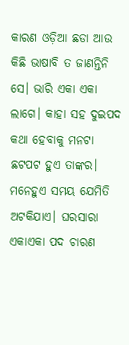କାରଣ ଓଡ଼ିଆ ଛଡା ଆଉ କିଛି ଭାଷାବି ତ ଜାଣନ୍ତିନି ସେ। ଭାରି ଏକା ଏକା ଲାଗେ। କାହା ସହ ଦୁଇପଦ କଥା ହେବାକୁ ମନଟା ଛଟପଟ ହୁଏ ତାଙ୍କର। ମନେହୁଏ ସମୟ ଯେମିତି ଅଟକିଯାଏ। ଘରସାରା ଏକାଏକା ପଦ ଚାରଣ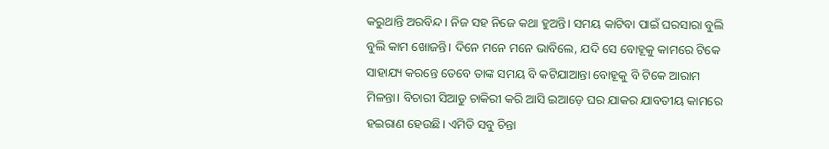କରୁଥାନ୍ତି ଅରବିନ୍ଦ। ନିଜ ସହ ନିଜେ କଥା ହୁଅନ୍ତି। ସମୟ କାଟିବା ପାଇଁ ଘରସାରା ବୁଲି ବୁଲି କାମ ଖୋଜନ୍ତି। ଦିନେ ମନେ ମନେ ଭାବିଲେ, ଯଦି ସେ ବୋହୂକୁ କାମରେ ଟିକେ ସାହାଯ୍ୟ କରନ୍ତେ ତେବେ ତାଙ୍କ ସମୟ ବି କଟିଯାଆନ୍ତା ବୋହୂକୁ ବି ଟିକେ ଆରାମ ମିଳନ୍ତା। ବିଚାରୀ ସିଆଡୁ ଚାକିରୀ କରି ଆସି ଇଆଡ଼େ ଘର ଯାକର ଯାବତୀୟ କାମରେ ହଇରାଣ ହେଉଛି। ଏମିତି ସବୁ ଚିନ୍ତା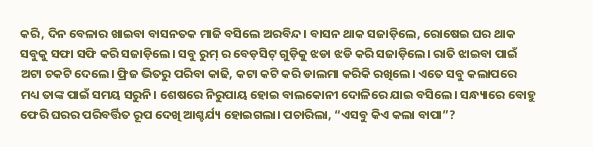କରି, ଦିନ ବେଳାର ଖାଇବା ବାସନତକ ମାଜି ବସିଲେ ଅରବିନ୍ଦ। ବାସନ ଥାକ ସଜାଡ଼ିଲେ, ରୋଷେଇ ଘର ଥାକ ସବୁକୁ ସଫା ସଫି କରି ସଜାଡ଼ିଲେ। ସବୁ ରୁମ୍ ର ବେଡ଼ସିଟ୍ ଗୁଡ଼ିକୁ ଝଡା ଝଡି କରି ସଜାଡ଼ିଲେ। ରାତି ଝାଇବା ପାଇଁ ଅଟା ଚକଟି ଦେଲେ। ଫ୍ରିଜ ଭିତରୁ ପରିବା କାଢି, କଟା କଟି କରି ଡାଲମା କରିକି ରଖିଲେ। ଏତେ ସବୁ କଲାପରେ ମଧ୍ୟ ତାଙ୍କ ପାଇଁ ସମୟ ସରୁନି। ଶେଷରେ ନିରୁପାୟ ହୋଇ ବାଲକୋନୀ ଦୋଳିରେ ଯାଇ ବସିଲେ। ସନ୍ଧ୍ୟାରେ ବୋହୁ ଫେରି ଘରର ପରିବର୍ତ୍ତିତ ରୂପ ଦେଖି ଆଶ୍ଚର୍ଯ୍ୟ ହୋଇଗଲା। ପଚାରିଲା, “ଏସବୁ କିଏ କଲା ବାପା”?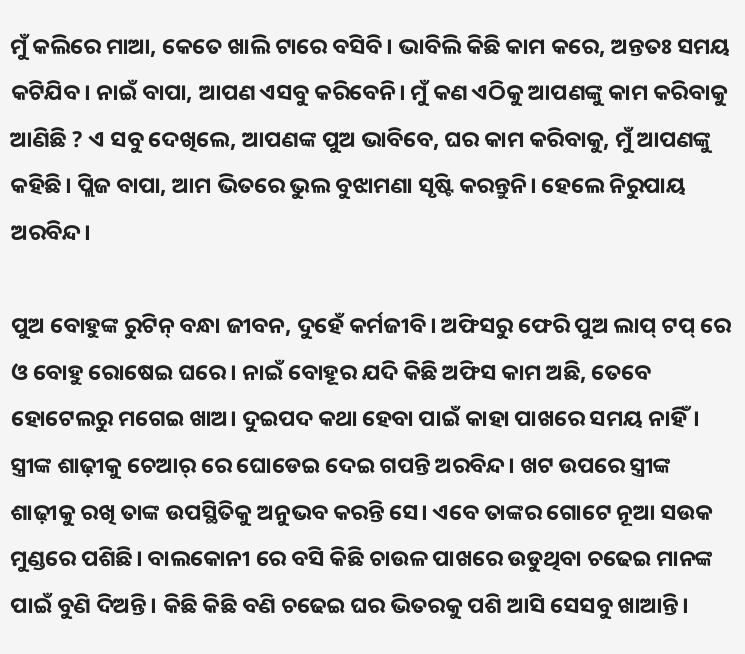ମୁଁ କଲିରେ ମାଆ, କେତେ ଖାଲି ଟାରେ ବସିବି। ଭାବିଲି କିଛି କାମ କରେ, ଅନ୍ତତଃ ସମୟ କଟିଯିବ। ନାଇଁ ବାପା, ଆପଣ ଏସବୁ କରିବେନି। ମୁଁ କଣ ଏଠିକୁ ଆପଣଙ୍କୁ କାମ କରିବାକୁ ଆଣିଛି ? ଏ ସବୁ ଦେଖିଲେ, ଆପଣଙ୍କ ପୁଅ ଭାବିବେ, ଘର କାମ କରିବାକୁ, ମୁଁ ଆପଣଙ୍କୁ କହିଛି। ପ୍ଲିଜ ବାପା, ଆମ ଭିତରେ ଭୁଲ ବୁଝାମଣା ସୃଷ୍ଟି କରନ୍ତୁନି। ହେଲେ ନିରୁପାୟ ଅରବିନ୍ଦ।

ପୁଅ ବୋହୁଙ୍କ ରୁଟିନ୍ ବନ୍ଧା ଜୀବନ, ଦୁହେଁ କର୍ମଜୀବି। ଅଫିସରୁ ଫେରି ପୁଅ ଲାପ୍ ଟପ୍ ରେ ଓ ବୋହୁ ରୋଷେଇ ଘରେ। ନାଇଁ ବୋହୂର ଯଦି କିଛି ଅଫିସ କାମ ଅଛି, ତେବେ ହୋଟେଲରୁ ମଗେଇ ଖାଅ। ଦୁଇପଦ କଥା ହେବା ପାଇଁ କାହା ପାଖରେ ସମୟ ନାହିଁ। ସ୍ତ୍ରୀଙ୍କ ଶାଢ଼ୀକୁ ଚେଆର୍ ରେ ଘୋଡେଇ ଦେଇ ଗପନ୍ତି ଅରବିନ୍ଦ। ଖଟ ଉପରେ ସ୍ତ୍ରୀଙ୍କ ଶାଢ଼ୀକୁ ରଖି ତାଙ୍କ ଉପସ୍ଥିତିକୁ ଅନୁଭବ କରନ୍ତି ସେ। ଏବେ ତାଙ୍କର ଗୋଟେ ନୂଆ ସଉକ ମୁଣ୍ଡରେ ପଶିଛି। ବାଲକୋନୀ ରେ ବସି କିଛି ଚାଉଳ ପାଖରେ ଉଡୁଥିବା ଚଢେଇ ମାନଙ୍କ ପାଇଁ ବୁଣି ଦିଅନ୍ତି। କିଛି କିଛି ବଣି ଚଢେଇ ଘର ଭିତରକୁ ପଶି ଆସି ସେସବୁ ଖାଆନ୍ତି।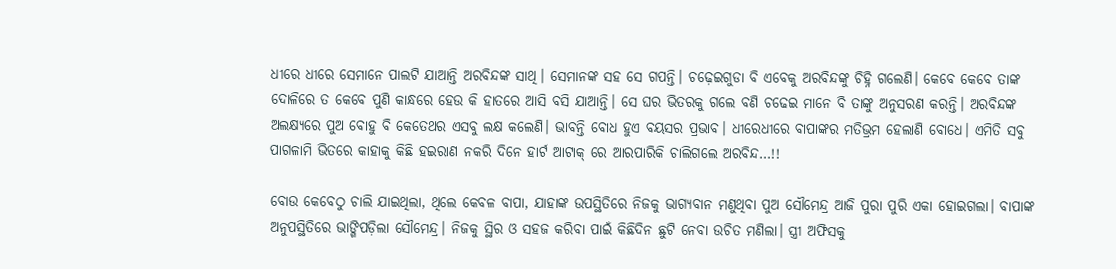ଧୀରେ ଧୀରେ ସେମାନେ ପାଲଟି ଯାଆନ୍ତି ଅରବିନ୍ଦଙ୍କ ସାଥି। ସେମାନଙ୍କ ସହ ସେ ଗପନ୍ତି। ଚଢ଼େଇଗୁଡା ବି ଏବେକୁ ଅରବିନ୍ଦଙ୍କୁ ଚିହ୍ନି ଗଲେଣି। କେବେ କେବେ ତାଙ୍କ ଦୋଳିରେ ତ କେବେ ପୁଣି କାନ୍ଧରେ ହେଉ କି ହାତରେ ଆସି ବସି ଯାଆନ୍ତି। ସେ ଘର ଭିତରକୁ ଗଲେ ବଣି ଚଢେଇ ମାନେ ବି ତାଙ୍କୁ ଅନୁସରଣ କରନ୍ତି। ଅରବିନ୍ଦଙ୍କ ଅଲକ୍ଷ୍ୟରେ ପୁଅ ବୋହୁ ବି କେତେଥର ଏସବୁ ଲକ୍ଷ କଲେଣି। ଭାବନ୍ତି ବୋଧ ହୁଏ ବୟସର ପ୍ରଭାବ। ଧୀରେଧୀରେ ବାପାଙ୍କର ମତିଭ୍ରମ ହେଲାଣି ବୋଧେ। ଏମିତି ସବୁ ପାଗଳାମି ଭିତରେ କାହାକୁ କିଛି ହଇରାଣ ନକରି ଦିନେ ହାର୍ଟ ଆଟାକ୍ ରେ ଆରପାରିକି ଚାଲିଗଲେ ଅରବିନ୍ଦ…!!

ବୋଉ କେବେଠୁ ଚାଲି ଯାଇଥିଲା, ଥିଲେ କେବଳ ବାପା, ଯାହାଙ୍କ ଉପସ୍ଥିତିରେ ନିଜକୁ ଭାଗ୍ୟବାନ ମଣୁଥିବା ପୁଅ ସୌମେନ୍ଦ୍ର ଆଜି ପୁରା ପୁରି ଏକା ହୋଇଗଲା। ବାପାଙ୍କ ଅନୁପସ୍ଥିତିରେ ଭାଙ୍ଗିପଡ଼ିଲା ସୌମେନ୍ଦ୍ର। ନିଜକୁ ସ୍ଥିର ଓ ସହଜ କରିବା ପାଇଁ କିଛିଦିନ ଛୁଟି ନେବା ଉଚିତ ମଣିଲା। ସ୍ତ୍ରୀ ଅଫିସକୁ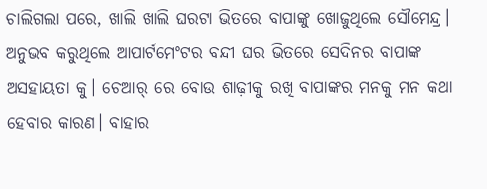ଚାଲିଗଲା ପରେ, ଖାଲି ଖାଲି ଘରଟା ଭିତରେ ବାପାଙ୍କୁ ଖୋଜୁଥିଲେ ସୌମେନ୍ଦ୍ର। ଅନୁଭବ କରୁଥିଲେ ଆପାର୍ଟମେଂଟର ବନ୍ଦୀ ଘର ଭିତରେ ସେଦିନର ବାପାଙ୍କ ଅସହାୟତା କୁ। ଚେଆର୍ ରେ ବୋଉ ଶାଢ଼ୀକୁ ରଖି ବାପାଙ୍କର ମନକୁ ମନ କଥା ହେବାର କାରଣ। ବାହାର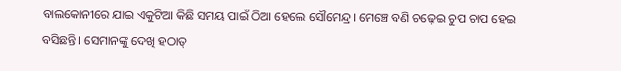ବାଲକୋନୀରେ ଯାଇ ଏକୁଟିଆ କିଛି ସମୟ ପାଇଁ ଠିଆ ହେଲେ ସୌମେନ୍ଦ୍ର। ମେଞ୍ଚେ ବଣି ଚଢ଼େଇ ଚୁପ ଚାପ ହେଇ ବସିଛନ୍ତି। ସେମାନଙ୍କୁ ଦେଖି ହଠାତ୍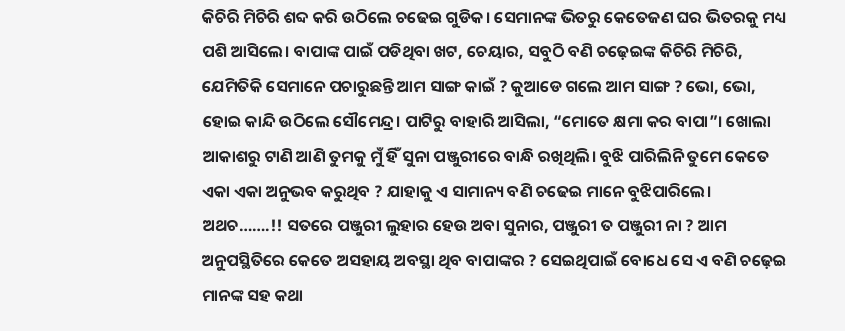କିଚିରି ମିଚିରି ଶବ୍ଦ କରି ଉଠିଲେ ଚଢେଇ ଗୁଡିକ। ସେମାନଙ୍କ ଭିତରୁ କେତେଜଣ ଘର ଭିତରକୁ ମଧ୍ୟ ପଶି ଆସିଲେ। ବାପାଙ୍କ ପାଇଁ ପଡିଥିବା ଖଟ, ଚେୟାର, ସବୁଠି ବଣି ଚଢ଼େଇଙ୍କ କିଚିରି ମିଚିରି, ଯେମିତିକି ସେମାନେ ପଚାରୁଛନ୍ତି ଆମ ସାଙ୍ଗ କାଇଁ ? କୁଆଡେ ଗଲେ ଆମ ସାଙ୍ଗ ? ଭୋ, ଭୋ, ହୋଇ କାନ୍ଦି ଉଠିଲେ ସୌମେନ୍ଦ୍ର। ପାଟିରୁ ବାହାରି ଆସିଲା, “ମୋତେ କ୍ଷମା କର ବାପା”। ଖୋଲା ଆକାଶରୁ ଟାଣି ଆଣି ତୁମକୁ ମୁଁ ହିଁ ସୁନା ପଞ୍ଜୁରୀରେ ବାନ୍ଧି ରଖିଥିଲି। ବୁଝି ପାରିଲିନି ତୁମେ କେତେ ଏକା ଏକା ଅନୁଭବ କରୁଥିବ ? ଯାହାକୁ ଏ ସାମାନ୍ୟ ବଣି ଚଢେଇ ମାନେ ବୁଝିପାରିଲେ। ଅଥଚ…….!! ସତରେ ପଞ୍ଜୁରୀ ଲୁହାର ହେଉ ଅବା ସୁନାର, ପଞ୍ଜୁରୀ ତ ପଞ୍ଜୁରୀ ନା ? ଆମ ଅନୁପସ୍ଥିତିରେ କେତେ ଅସହାୟ ଅବସ୍ଥା ଥିବ ବାପାଙ୍କର ? ସେଇଥିପାଇଁ ବୋଧେ ସେ ଏ ବଣି ଚଢ଼େଇ ମାନଙ୍କ ସହ କଥା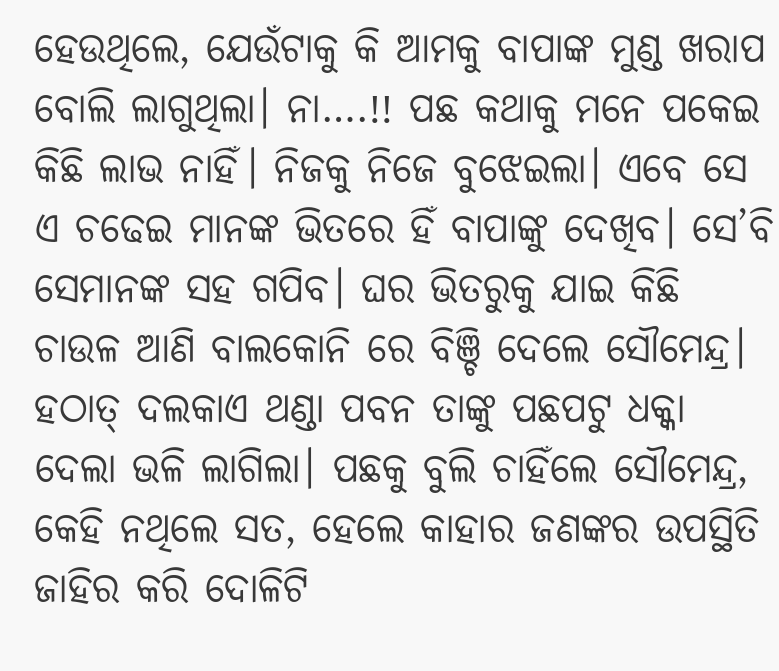ହେଉଥିଲେ, ଯେଉଁଟାକୁ କି ଆମକୁ ବାପାଙ୍କ ମୁଣ୍ଡ ଖରାପ ବୋଲି ଲାଗୁଥିଲା। ନା….!! ପଛ କଥାକୁ ମନେ ପକେଇ କିଛି ଲାଭ ନାହିଁ। ନିଜକୁ ନିଜେ ବୁଝେଇଲା। ଏବେ ସେ ଏ ଚଢେଇ ମାନଙ୍କ ଭିତରେ ହିଁ ବାପାଙ୍କୁ ଦେଖିବ। ସେ’ବି ସେମାନଙ୍କ ସହ ଗପିବ। ଘର ଭିତରୁକୁ ଯାଇ କିଛି ଚାଉଳ ଆଣି ବାଲକୋନି ରେ ବିଞ୍ଚି ଦେଲେ ସୌମେନ୍ଦ୍ର। ହଠାତ୍ ଦଲକାଏ ଥଣ୍ଡା ପବନ ତାଙ୍କୁ ପଛପଟୁ ଧକ୍କା ଦେଲା ଭଳି ଲାଗିଲା। ପଛକୁ ବୁଲି ଚାହିଁଲେ ସୌମେନ୍ଦ୍ର, କେହି ନଥିଲେ ସତ, ହେଲେ କାହାର ଜଣଙ୍କର ଉପସ୍ଥିତି ଜାହିର କରି ଦୋଳିଟି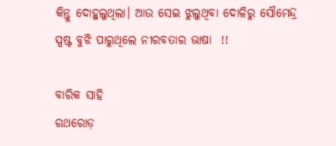କିନ୍ତୁ ଦୋହୁଲୁଥିଲା। ଆଉ ସେଇ ଝୁଲୁଥିବା ଦୋଳିରୁ ସୌମେନ୍ଦ୍ର ସ୍ପଷ୍ଟ ବୁଝି ପାରୁଥିଲେ ନୀରବତାର ଭାଷା  !!

ବାରିକ ସାହି
ରଥରୋଡ଼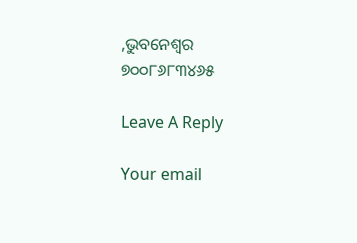,ଭୁବନେଶ୍ୱର
୭୦୦୮୬୮୩୪୬୫

Leave A Reply

Your email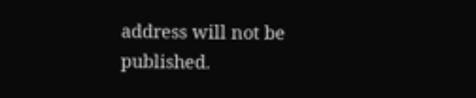address will not be published.